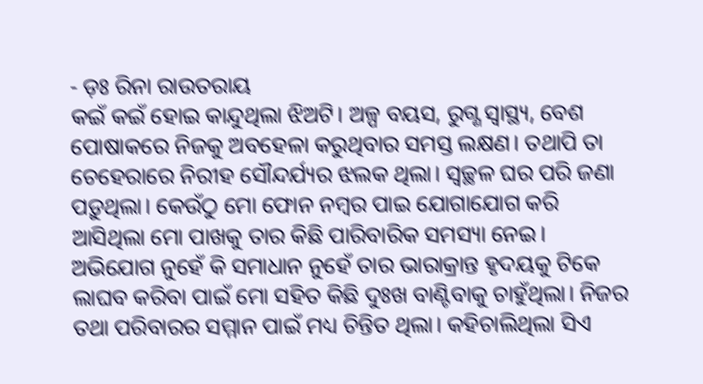- ଡ଼ଃ ରିନା ରାଉତରାୟ
କଇଁ କଇଁ ହୋଇ କାନ୍ଦୁଥିଲା ଝିଅଟି। ଅଳ୍ପ ବୟସ, ରୁଗ୍ଣ ସ୍ୱାସ୍ଥ୍ୟ, ବେଶ ପୋଷାକରେ ନିଜକୁ ଅବହେଳା କରୁଥିବାର ସମସ୍ତ ଲକ୍ଷଣ। ତଥାପି ତା ଚେହେରାରେ ନିରୀହ ସୌନ୍ଦର୍ଯ୍ୟର ଝଲକ ଥିଲା। ସ୍ୱଚ୍ଛଳ ଘର ପରି ଜଣା ପଡ଼ୁଥିଲା। କେଉଁଠୁ ମୋ ଫୋନ ନମ୍ବର ପାଇ ଯୋଗାଯୋଗ କରି ଆସିଥିଲା ମୋ ପାଖକୁ ତାର କିଛି ପାରିବାରିକ ସମସ୍ୟା ନେଇ। ଅଭିଯୋଗ ନୁହେଁ କି ସମାଧାନ ନୁହେଁ ତାର ଭାରାକ୍ରାନ୍ତ ହୃଦୟକୁ ଟିକେ ଲାଘବ କରିବା ପାଇଁ ମୋ ସହିତ କିଛି ଦୁଃଖ ବାଣ୍ଟିବାକୁ ଚାହୁଁଥିଲା। ନିଜର ତଥା ପରିବାରର ସମ୍ମାନ ପାଇଁ ମଧ୍ୟ ଚିନ୍ତିତ ଥିଲା। କହିଚାଲିଥିଲା ସିଏ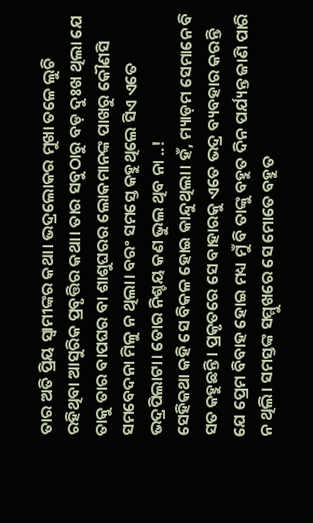ତାର ଅତି ପ୍ରିୟ ସ୍ୱାମୀଙ୍କର କଥା। ଭଦ୍ରଲୋକର ମୁଖା ତଳେ ଲୁଚି ରହିଥିବା ଆସୁରିକ ପ୍ରବୃତ୍ତିର କଥା। ତାର ସବୁଠାରୁ ବଡ଼ ଦୁଃଖ ଥିଲା ଯେ ତାକୁ ତାର ବାପଘର ବା ଶାଶୁଘରର ଲୋକମାନଙ୍କ ପାଖରୁ କୌଣସି ସମବେଦନା ମିଳୁ ନ ଥିଲା। ବରଂ ସମସ୍ତେ କହୁଥିଲେ ସିଏ ଏତେ ଭଦ୍ରପିଲାଟା। ତୋର ନିଶ୍ଚୟ କଣ ଭୁଲ ଥିବ ନା ..!
ସେହିକଥା କହି ସେ ବିକଳ ହୋଇ କାନ୍ଦୁଥିଲା। ହଁ, ମ୍ୟାଡ଼ମ ସେମାନେ ବି ସତ କହୁଛନ୍ତି। ପ୍ରକୃତରେ ସେ ବାହାରକୁ ଏତେ ଭଦ୍ର ବ୍ୟବହାର କରନ୍ତି ଯେ ପ୍ରେମ ବିବାହ ହୋଇ ମଧ୍ୟ ମୁଁ ବି ତାଙ୍କୁ ବହୁତ ଦିନ ପର୍ଯ୍ୟନ୍ତ ଜାଣି ପାରି ନ ଥିଲି। ସମସ୍ତଙ୍କ ସମ୍ମୁଖରେ ସେ ମୋତେ ବହୁତ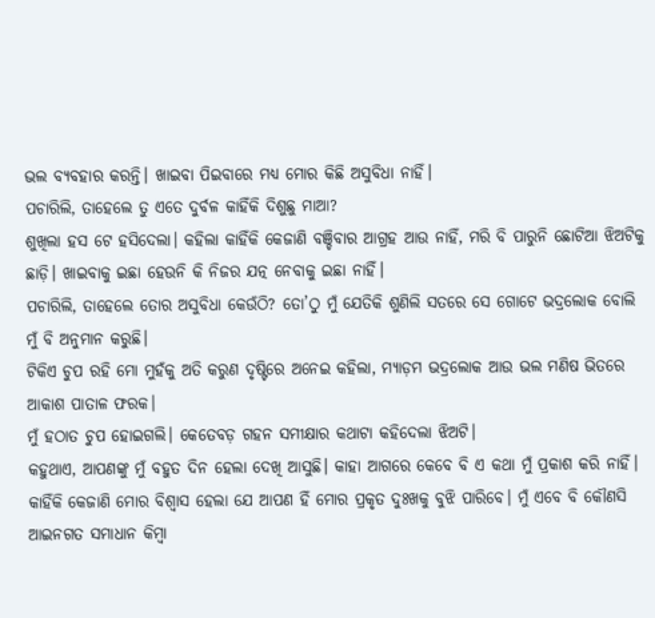ଭଲ ବ୍ୟବହାର କରନ୍ତି। ଖାଇବା ପିଇବାରେ ମଧ୍ୟ ମୋର କିଛି ଅସୁବିଧା ନାହିଁ।
ପଚାରିଲି, ତାହେଲେ ତୁ ଏତେ ଦୁର୍ବଳ କାହିଁକି ଦିଶୁଛୁ ମାଆ?
ଶୁଖିଲା ହସ ଟେ ହସିଦେଲା। କହିଲା କାହିଁକି କେଜାଣି ବଞ୍ଚିବାର ଆଗ୍ରହ ଆଉ ନାହିଁ, ମରି ବି ପାରୁନି ଛୋଟିଆ ଝିଅଟିକୁ ଛାଡ଼ି। ଖାଇବାକୁ ଇଛା ହେଉନି କି ନିଜର ଯତ୍ନ ନେବାକୁ ଇଛା ନାହିଁ।
ପଚାରିଲି, ତାହେଲେ ତୋର ଅସୁବିଧା କେଉଁଠି? ତୋ’ଠୁ ମୁଁ ଯେତିକି ଶୁଣିଲି ସତରେ ସେ ଗୋଟେ ଭଦ୍ରଲୋକ ବୋଲି ମୁଁ ବି ଅନୁମାନ କରୁଛି।
ଟିକିଏ ଚୁପ ରହି ମୋ ମୁହଁକୁ ଅତି କରୁଣ ଦୃଷ୍ଟିରେ ଅନେଇ କହିଲା, ମ୍ୟାଡ଼ମ ଭଦ୍ରଲୋକ ଆଉ ଭଲ ମଣିଷ ଭିତରେ ଆକାଶ ପାତାଳ ଫରକ।
ମୁଁ ହଠାତ ଚୁପ ହୋଇଗଲି। କେତେବଡ଼ ଗହନ ସମୀକ୍ଷାର କଥାଟା କହିଦେଲା ଝିଅଟି।
କହୁଥାଏ, ଆପଣଙ୍କୁ ମୁଁ ବହୁତ ଦିନ ହେଲା ଦେଖି ଆସୁଛି। କାହା ଆଗରେ କେବେ ବି ଏ କଥା ମୁଁ ପ୍ରକାଶ କରି ନାହିଁ। କାହିଁକି କେଜାଣି ମୋର ବିଶ୍ୱାସ ହେଲା ଯେ ଆପଣ ହିଁ ମୋର ପ୍ରକୃତ ଦୁଃଖକୁ ବୁଝି ପାରିବେ। ମୁଁ ଏବେ ବି କୌଣସି ଆଇନଗତ ସମାଧାନ କିମ୍ବା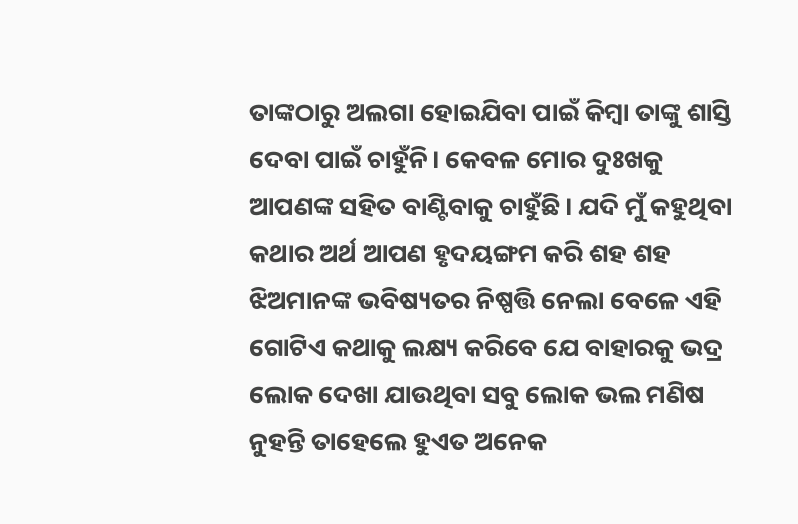ତାଙ୍କଠାରୁ ଅଲଗା ହୋଇଯିବା ପାଇଁ କିମ୍ବା ତାଙ୍କୁ ଶାସ୍ତି ଦେବା ପାଇଁ ଚାହୁଁନି। କେବଳ ମୋର ଦୁଃଖକୁ ଆପଣଙ୍କ ସହିତ ବାଣ୍ଟିବାକୁ ଚାହୁଁଛି। ଯଦି ମୁଁ କହୁଥିବା କଥାର ଅର୍ଥ ଆପଣ ହୃଦୟଙ୍ଗମ କରି ଶହ ଶହ ଝିଅମାନଙ୍କ ଭବିଷ୍ୟତର ନିଷ୍ପତ୍ତି ନେଲା ବେଳେ ଏହି ଗୋଟିଏ କଥାକୁ ଲକ୍ଷ୍ୟ କରିବେ ଯେ ବାହାରକୁ ଭଦ୍ର ଲୋକ ଦେଖା ଯାଉଥିବା ସବୁ ଲୋକ ଭଲ ମଣିଷ ନୁହନ୍ତି ତାହେଲେ ହୁଏତ ଅନେକ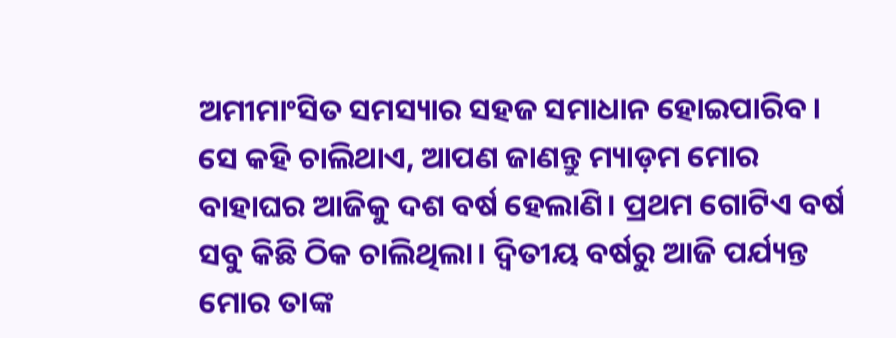ଅମୀମାଂସିତ ସମସ୍ୟାର ସହଜ ସମାଧାନ ହୋଇପାରିବ।
ସେ କହି ଚାଲିଥାଏ, ଆପଣ ଜାଣନ୍ତୁ ମ୍ୟାଡ଼ମ ମୋର ବାହାଘର ଆଜିକୁ ଦଶ ବର୍ଷ ହେଲାଣି। ପ୍ରଥମ ଗୋଟିଏ ବର୍ଷ ସବୁ କିଛି ଠିକ ଚାଲିଥିଲା। ଦ୍ଵିତୀୟ ବର୍ଷରୁ ଆଜି ପର୍ଯ୍ୟନ୍ତ ମୋର ତାଙ୍କ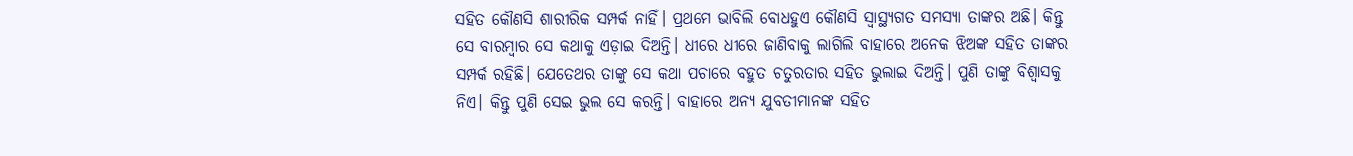ସହିତ କୌଣସି ଶାରୀରିକ ସମ୍ପର୍କ ନାହିଁ। ପ୍ରଥମେ ଭାବିଲି ବୋଧହୁଏ କୌଣସି ସ୍ୱାସ୍ଥ୍ୟଗତ ସମସ୍ୟା ତାଙ୍କର ଅଛି। କିନ୍ତୁ ସେ ବାରମ୍ବାର ସେ କଥାକୁ ଏଡ଼ାଇ ଦିଅନ୍ତି। ଧୀରେ ଧୀରେ ଜାଣିବାକୁ ଲାଗିଲି ବାହାରେ ଅନେକ ଝିଅଙ୍କ ସହିତ ତାଙ୍କର ସମ୍ପର୍କ ରହିଛି। ଯେତେଥର ତାଙ୍କୁ ସେ କଥା ପଚାରେ ବହୁତ ଚତୁରତାର ସହିତ ଭୁଲାଇ ଦିଅନ୍ତି। ପୁଣି ତାଙ୍କୁ ବିଶ୍ୱାସକୁ ନିଏ। କିନ୍ତୁ ପୁଣି ସେଇ ଭୁଲ ସେ କରନ୍ତି। ବାହାରେ ଅନ୍ୟ ଯୁବତୀମାନଙ୍କ ସହିତ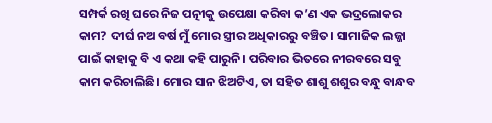ସମ୍ପର୍କ ରଖି ଘରେ ନିଜ ପତ୍ନୀକୁ ଉପେକ୍ଷା କରିବା କ’ଣ ଏକ ଭଦ୍ରଲୋକର କାମ? ଦୀର୍ଘ ନଅ ବର୍ଷ ମୁଁ ମୋର ସ୍ତ୍ରୀର ଅଧିକାରରୁ ବଞ୍ଚିତ। ସାମାଜିକ ଲଜ୍ଜା ପାଇଁ କାହାକୁ ବି ଏ କଥା କହି ପାରୁନି। ପରିବାର ଭିତରେ ନୀରବରେ ସବୁ କାମ କରିଚାଲିଛି। ମୋର ସାନ ଝିଅଟିଏ, ତା ସହିତ ଶାଶୁ ଶଶୁର ବନ୍ଧୁ ବାନ୍ଧବ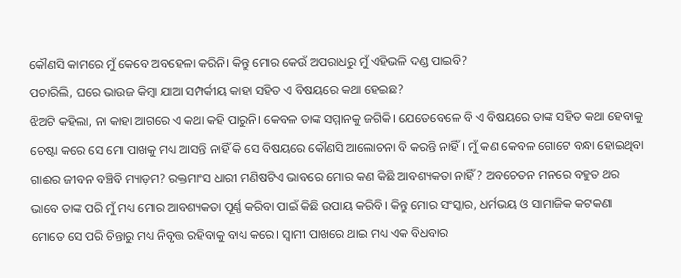କୌଣସି କାମରେ ମୁଁ କେବେ ଅବହେଳା କରିନି। କିନ୍ତୁ ମୋର କେଉଁ ଅପରାଧରୁ ମୁଁ ଏହିଭଳି ଦଣ୍ଡ ପାଇବି?
ପଚାରିଲି, ଘରେ ଭାଉଜ କିମ୍ବା ଯାଆ ସମ୍ପର୍କୀୟ କାହା ସହିତ ଏ ବିଷୟରେ କଥା ହେଇଛ?
ଝିଅଟି କହିଲା, ନା କାହା ଆଗରେ ଏ କଥା କହି ପାରୁନି। କେବଳ ତାଙ୍କ ସମ୍ମାନକୁ ଜଗିକି। ଯେତେବେଳେ ବି ଏ ବିଷୟରେ ତାଙ୍କ ସହିତ କଥା ହେବାକୁ ଚେଷ୍ଟା କରେ ସେ ମୋ ପାଖକୁ ମଧ୍ୟ ଆସନ୍ତି ନାହିଁ କି ସେ ବିଷୟରେ କୌଣସି ଆଲୋଚନା ବି କରନ୍ତି ନାହିଁ। ମୁଁ କଣ କେବଳ ଗୋଟେ ବନ୍ଧା ହୋଇଥିବା ଗାଈର ଜୀବନ ବଞ୍ଚିବି ମ୍ୟାଡ଼ମ? ରକ୍ତମାଂସ ଧାରୀ ମଣିଷଟିଏ ଭାବରେ ମୋର କଣ କିଛି ଆବଶ୍ୟକତା ନାହିଁ? ଅବଚେତନ ମନରେ ବହୁତ ଥର ଭାବେ ତାଙ୍କ ପରି ମୁଁ ମଧ୍ୟ ମୋର ଆବଶ୍ୟକତା ପୂର୍ଣ୍ଣ କରିବା ପାଇଁ କିଛି ଉପାୟ କରିବି। କିନ୍ତୁ ମୋର ସଂସ୍କାର, ଧର୍ମଭୟ ଓ ସାମାଜିକ କଟକଣା ମୋତେ ସେ ପରି ଚିନ୍ତାରୁ ମଧ୍ୟ ନିବୃତ୍ତ ରହିବାକୁ ବାଧ୍ୟ କରେ। ସ୍ୱାମୀ ପାଖରେ ଥାଇ ମଧ୍ୟ ଏକ ବିଧବାର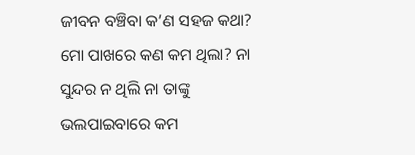ଜୀବନ ବଞ୍ଚିବା କ’ଣ ସହଜ କଥା? ମୋ ପାଖରେ କଣ କମ ଥିଲା? ନା ସୁନ୍ଦର ନ ଥିଲି ନା ତାଙ୍କୁ ଭଲପାଇବାରେ କମ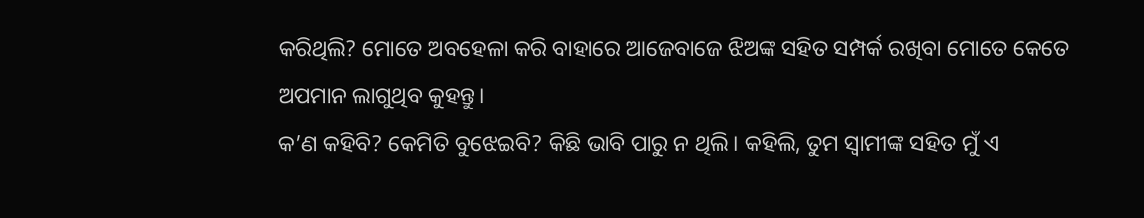କରିଥିଲି? ମୋତେ ଅବହେଳା କରି ବାହାରେ ଆଜେବାଜେ ଝିଅଙ୍କ ସହିତ ସମ୍ପର୍କ ରଖିବା ମୋତେ କେତେ ଅପମାନ ଲାଗୁଥିବ କୁହନ୍ତୁ।
କ’ଣ କହିବି? କେମିତି ବୁଝେଇବି? କିଛି ଭାବି ପାରୁ ନ ଥିଲି। କହିଲି, ତୁମ ସ୍ୱାମୀଙ୍କ ସହିତ ମୁଁ ଏ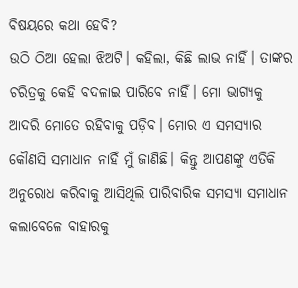ବିଷୟରେ କଥା ହେବି?
ଉଠି ଠିଆ ହେଲା ଝିଅଟି। କହିଲା, କିଛି ଲାଭ ନାହିଁ। ତାଙ୍କର ଚରିତ୍ରକୁ କେହି ବଦଳାଇ ପାରିବେ ନାହିଁ। ମୋ ଭାଗ୍ୟକୁ ଆଦରି ମୋତେ ରହିବାକୁ ପଡ଼ିବ। ମୋର ଏ ସମସ୍ୟାର କୌଣସି ସମାଧାନ ନାହିଁ ମୁଁ ଜାଣିଛି। କିନ୍ତୁ ଆପଣଙ୍କୁ ଏତିକି ଅନୁରୋଧ କରିବାକୁ ଆସିଥିଲି ପାରିବାରିକ ସମସ୍ୟା ସମାଧାନ କଲାବେଳେ ବାହାରକୁ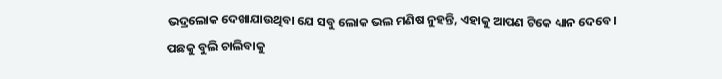ଭଦ୍ରଲୋକ ଦେଖାଯାଉଥିବା ଯେ ସବୁ ଲୋକ ଭଲ ମଣିଷ ନୁହନ୍ତି, ଏହାକୁ ଆପଣ ଟିକେ ଧ୍ୟାନ ଦେବେ।
ପଛକୁ ବୁଲି ଚାଲିବାକୁ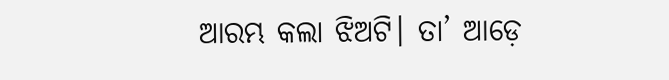ଆରମ୍ଭ କଲା ଝିଅଟି। ତା’ ଆଡ଼େ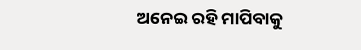ଅନେଇ ରହି ମାପିବାକୁ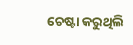ଚେଷ୍ଟା କରୁଥିଲି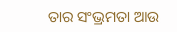ତାର ସଂଭ୍ରମତା ଆଉ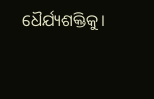ଧୈର୍ଯ୍ୟଶକ୍ତିକୁ।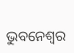ଭୁବନେଶ୍ୱର